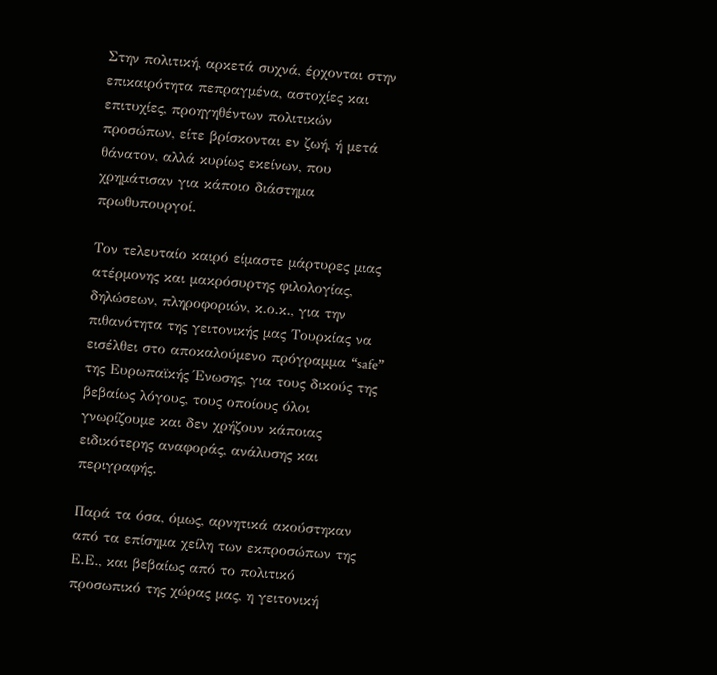Στην πολιτική, αρκετά συχνά, έρχονται στην επικαιρότητα πεπραγμένα, αστοχίες και επιτυχίες, προηγηθέντων πολιτικών προσώπων, είτε βρίσκονται εν ζωή, ή μετά θάνατον, αλλά κυρίως εκείνων, που χρημάτισαν για κάποιο διάστημα πρωθυπουργοί.

Τον τελευταίο καιρό είμαστε μάρτυρες μιας ατέρμονης και μακρόσυρτης φιλολογίας, δηλώσεων, πληροφοριών, κ.ο.κ., για την πιθανότητα της γειτονικής μας Τουρκίας να εισέλθει στο αποκαλούμενο πρόγραμμα “safe” της Ευρωπαϊκής Ένωσης, για τους δικούς της βεβαίως λόγους, τους οποίους όλοι γνωρίζουμε και δεν χρήζουν κάποιας ειδικότερης αναφοράς, ανάλυσης και περιγραφής.

Παρά τα όσα, όμως, αρνητικά ακούστηκαν από τα επίσημα χείλη των εκπροσώπων της Ε.Ε., και βεβαίως από το πολιτικό προσωπικό της χώρας μας, η γειτονική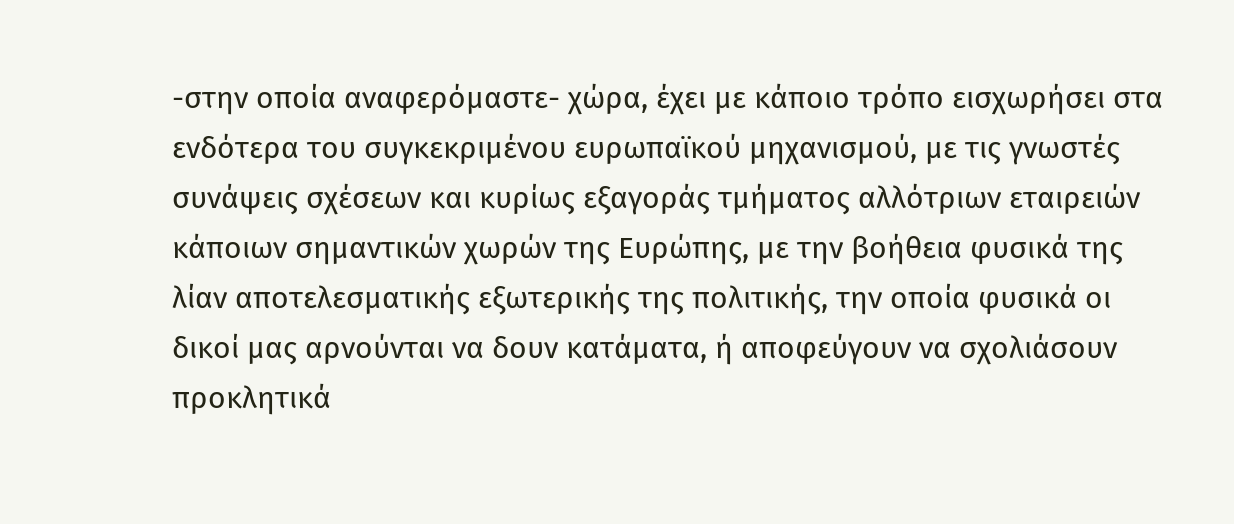-στην οποία αναφερόμαστε- χώρα, έχει με κάποιο τρόπο εισχωρήσει στα ενδότερα του συγκεκριμένου ευρωπαϊκού μηχανισμού, με τις γνωστές συνάψεις σχέσεων και κυρίως εξαγοράς τμήματος αλλότριων εταιρειών κάποιων σημαντικών χωρών της Ευρώπης, με την βοήθεια φυσικά της λίαν αποτελεσματικής εξωτερικής της πολιτικής, την οποία φυσικά οι δικοί μας αρνούνται να δουν κατάματα, ή αποφεύγουν να σχολιάσουν προκλητικά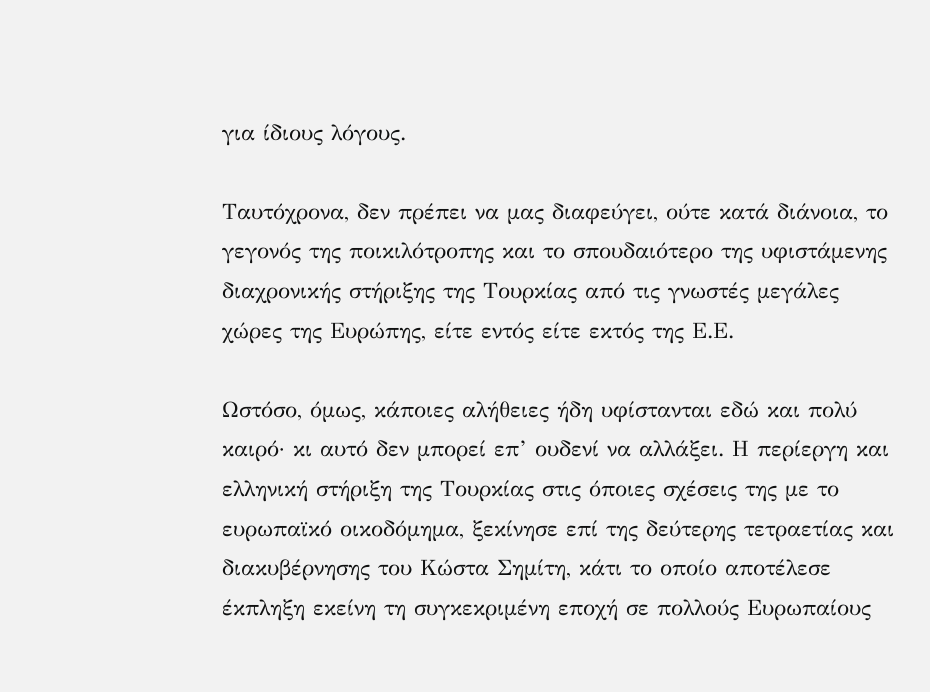για ίδιους λόγους.

Ταυτόχρονα, δεν πρέπει να μας διαφεύγει, ούτε κατά διάνοια, το γεγονός της ποικιλότροπης και το σπουδαιότερο της υφιστάμενης διαχρονικής στήριξης της Τουρκίας από τις γνωστές μεγάλες χώρες της Ευρώπης, είτε εντός είτε εκτός της Ε.Ε.

Ωστόσο, όμως, κάποιες αλήθειες ήδη υφίστανται εδώ και πολύ καιρό· κι αυτό δεν μπορεί επ’ ουδενί να αλλάξει. Η περίεργη και ελληνική στήριξη της Τουρκίας στις όποιες σχέσεις της με το ευρωπαϊκό οικοδόμημα, ξεκίνησε επί της δεύτερης τετραετίας και διακυβέρνησης του Κώστα Σημίτη, κάτι το οποίο αποτέλεσε έκπληξη εκείνη τη συγκεκριμένη εποχή σε πολλούς Ευρωπαίους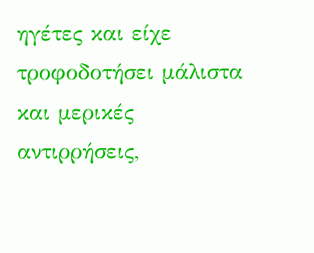ηγέτες και είχε τροφοδοτήσει μάλιστα και μερικές αντιρρήσεις,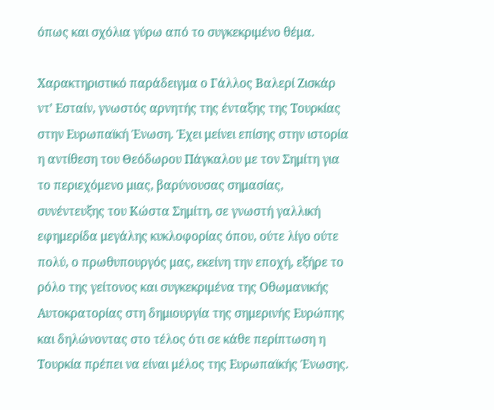όπως και σχόλια γύρω από το συγκεκριμένο θέμα.

Χαρακτηριστικό παράδειγμα ο Γάλλος Βαλερί Ζισκάρ ντ’ Εσταίν, γνωστός αρνητής της ένταξης της Τουρκίας στην Ευρωπαϊκή Ένωση. Έχει μείνει επίσης στην ιστορία η αντίθεση του Θεόδωρου Πάγκαλου με τον Σημίτη για το περιεχόμενο μιας, βαρύνουσας σημασίας, συνέντευξης του Κώστα Σημίτη, σε γνωστή γαλλική εφημερίδα μεγάλης κυκλοφορίας όπου, ούτε λίγο ούτε πολύ, ο πρωθυπουργός μας, εκείνη την εποχή, εξήρε το ρόλο της γείτονος και συγκεκριμένα της Οθωμανικής Αυτοκρατορίας στη δημιουργία της σημερινής Ευρώπης και δηλώνοντας στο τέλος ότι σε κάθε περίπτωση η Τουρκία πρέπει να είναι μέλος της Ευρωπαϊκής Ένωσης.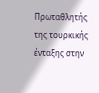Πρωταθλητής της τουρκικής ένταξης στην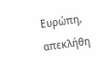Ευρώπη, απεκλήθη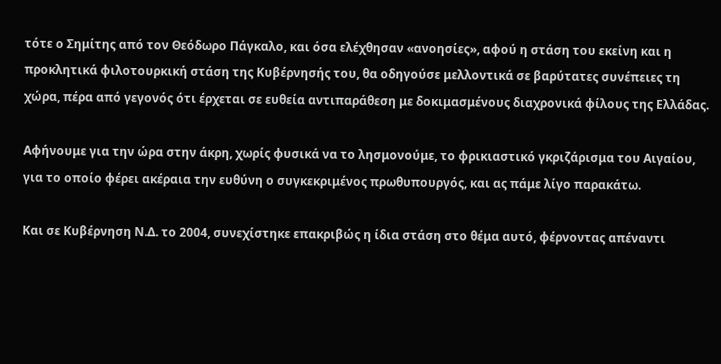τότε ο Σημίτης από τον Θεόδωρο Πάγκαλο, και όσα ελέχθησαν «ανοησίες», αφού η στάση του εκείνη και η προκλητικά φιλοτουρκική στάση της Κυβέρνησής του, θα οδηγούσε μελλοντικά σε βαρύτατες συνέπειες τη χώρα, πέρα από γεγονός ότι έρχεται σε ευθεία αντιπαράθεση με δοκιμασμένους διαχρονικά φίλους της Ελλάδας.

Αφήνουμε για την ώρα στην άκρη, χωρίς φυσικά να το λησμονούμε, το φρικιαστικό γκριζάρισμα του Αιγαίου, για το οποίο φέρει ακέραια την ευθύνη ο συγκεκριμένος πρωθυπουργός, και ας πάμε λίγο παρακάτω.

Και σε Κυβέρνηση Ν.Δ. το 2004, συνεχίστηκε επακριβώς η ίδια στάση στο θέμα αυτό, φέρνοντας απέναντι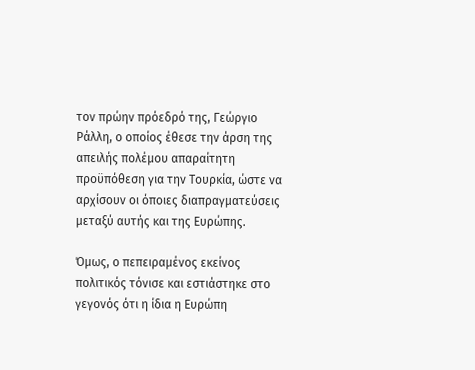τον πρώην πρόεδρό της, Γεώργιο Ράλλη, ο οποίος έθεσε την άρση της απειλής πολέμου απαραίτητη προϋπόθεση για την Τουρκία, ώστε να αρχίσουν οι όποιες διαπραγματεύσεις μεταξύ αυτής και της Ευρώπης.

Όμως, ο πεπειραμένος εκείνος πολιτικός τόνισε και εστιάστηκε στο γεγονός ότι η ίδια η Ευρώπη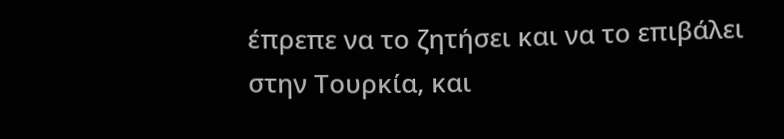έπρεπε να το ζητήσει και να το επιβάλει στην Τουρκία, και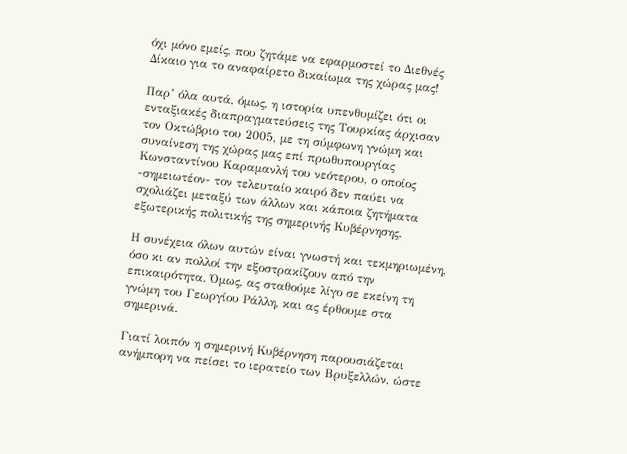όχι μόνο εμείς, που ζητάμε να εφαρμοστεί το Διεθνές Δίκαιο για το αναφαίρετο δικαίωμα της χώρας μας!

Παρ’ όλα αυτά, όμως, η ιστορία υπενθυμίζει ότι οι ενταξιακές διαπραγματεύσεις της Τουρκίας άρχισαν τον Οκτώβριο του 2005, με τη σύμφωνη γνώμη και συναίνεση της χώρας μας επί πρωθυπουργίας Κωνσταντίνου Καραμανλή του νεότερου, ο οποίος -σημειωτέον- τον τελευταίο καιρό δεν παύει να σχολιάζει μεταξύ των άλλων και κάποια ζητήματα εξωτερικής πολιτικής της σημερινής Κυβέρνησης.

Η συνέχεια όλων αυτών είναι γνωστή και τεκμηριωμένη, όσο κι αν πολλοί την εξοστρακίζουν από την επικαιρότητα. Όμως, ας σταθούμε λίγο σε εκείνη τη γνώμη του Γεωργίου Ράλλη, και ας έρθουμε στα σημερινά.

Γιατί λοιπόν η σημερινή Κυβέρνηση παρουσιάζεται ανήμπορη να πείσει το ιερατείο των Βρυξελλών, ώστε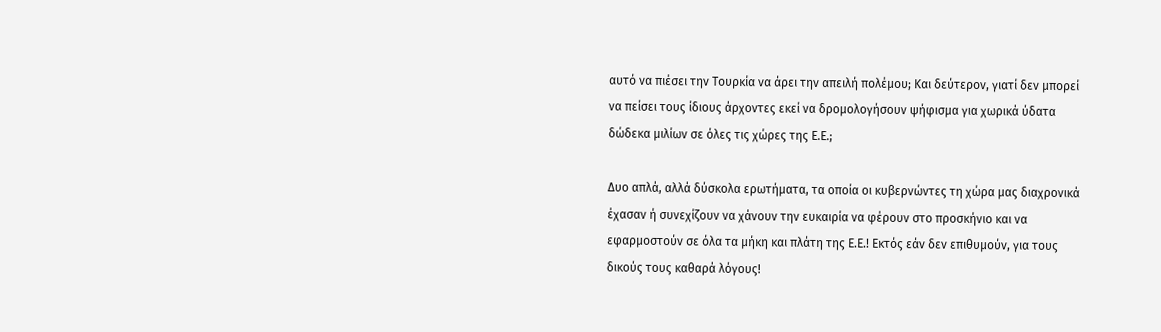αυτό να πιέσει την Τουρκία να άρει την απειλή πολέμου; Και δεύτερον, γιατί δεν μπορεί να πείσει τους ίδιους άρχοντες εκεί να δρομολογήσουν ψήφισμα για χωρικά ύδατα δώδεκα μιλίων σε όλες τις χώρες της Ε.Ε.;

Δυο απλά, αλλά δύσκολα ερωτήματα, τα οποία οι κυβερνώντες τη χώρα μας διαχρονικά έχασαν ή συνεχίζουν να χάνουν την ευκαιρία να φέρουν στο προσκήνιο και να εφαρμοστούν σε όλα τα μήκη και πλάτη της Ε.Ε.! Εκτός εάν δεν επιθυμούν, για τους δικούς τους καθαρά λόγους!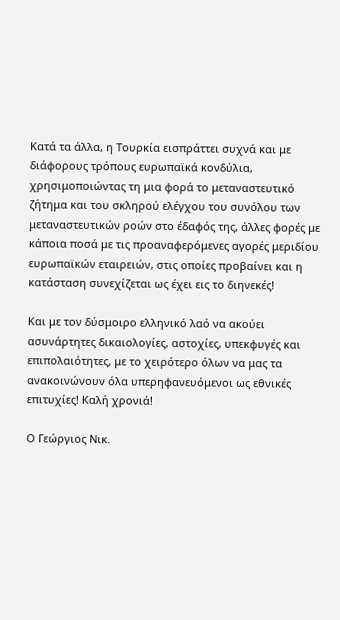Κατά τα άλλα, η Τουρκία εισπράττει συχνά και με διάφορους τρόπους ευρωπαϊκά κονδύλια, χρησιμοποιώντας τη μια φορά το μεταναστευτικό ζήτημα και του σκληρού ελέγχου του συνόλου των μεταναστευτικών ροών στο έδαφός της, άλλες φορές με κάποια ποσά με τις προαναφερόμενες αγορές μεριδίου ευρωπαϊκών εταιρειών, στις οποίες προβαίνει και η κατάσταση συνεχίζεται ως έχει εις το διηνεκές!

Και με τον δύσμοιρο ελληνικό λαό να ακούει ασυνάρτητες δικαιολογίες, αστοχίες, υπεκφυγές και επιπολαιότητες, με το χειρότερο όλων να μας τα ανακοινώνουν όλα υπερηφανευόμενοι ως εθνικές επιτυχίες! Καλή χρονιά!

Ο Γεώργιος Νικ.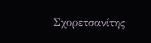Σχορετσανίτης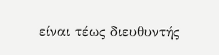είναι τέως διευθυντής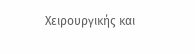Χειρουργικής και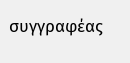συγγραφέας